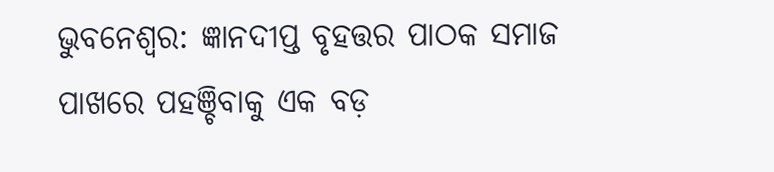ଭୁବନେଶ୍ବର: ଜ୍ଞାନଦୀପ୍ତ ବୃହତ୍ତର ପାଠକ ସମାଜ ପାଖରେ ପହଞ୍ଚିବାକୁ ଏକ ବଡ଼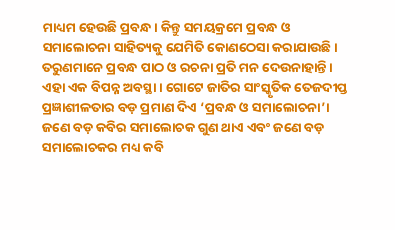ମାଧ୍ୟମ ହେଉଛି ପ୍ରବନ୍ଧ। କିନ୍ତୁ ସମୟକ୍ରମେ ପ୍ରବନ୍ଧ ଓ ସମାଲୋଚନା ସାହିତ୍ୟକୁ ଯେମିତି ‌କୋଣଠେସା କରାଯାଉଛି। ତରୁଣମାନେ ପ୍ରବନ୍ଧ ପାଠ ଓ ରଚନା ପ୍ରତି ମନ ଦେଉନାହାନ୍ତି। ଏହା ଏକ ବିପନ୍ନ ଅବସ୍ଥା। ଗୋଟେ ଜାତିର ସାଂସ୍କୃତିକ ତେଜଦୀପ୍ତ ପ୍ରଜ୍ଞାଶୀଳତାର ବଡ଼ ପ୍ରମାଣ ଦିଏ ‘ପ୍ରବନ୍ଧ ଓ ସମାଲୋଚନା’। ଜଣେ ବଡ଼ କବିର ସମାଲୋଚକ ଗୁଣ ଥାଏ ଏବଂ ଜଣେ ବଡ଼ ସମାଲୋଚକର ମଧ୍ୟ କବି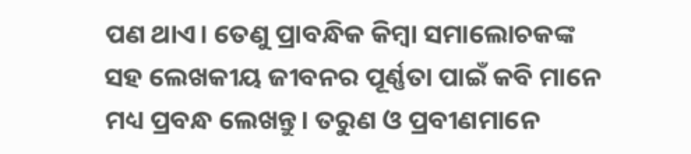ପଣ ଥାଏ। ତେଣୁ ପ୍ରାବନ୍ଧିକ କିମ୍ବା ସମାଲୋଚକଙ୍କ ସହ ଲେଖକୀୟ ଜୀବନର ପୂର୍ଣ୍ଣତା ପାଇଁ କବି ମାନେ ମଧ୍ୟ ପ୍ରବନ୍ଧ ଲେଖନ୍ତୁ। ତରୁଣ ଓ ପ୍ରବୀଣମାନେ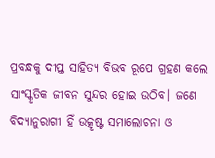ପ୍ରବନ୍ଧକୁ ଦୀପ୍ତ ସାହିତ୍ୟ ବିଭବ ରୂପେ ଗ୍ରହଣ କଲେ ସାଂସ୍କୃତିକ ଜୀବନ ସୁନ୍ଦର ହୋଇ ଉଠିବ। ଜଣେ ବିଦ୍ୟାନୁରାଗୀ ହିଁ ଉତ୍କୃଷ୍ଟ ସମାଲୋଚନା ଓ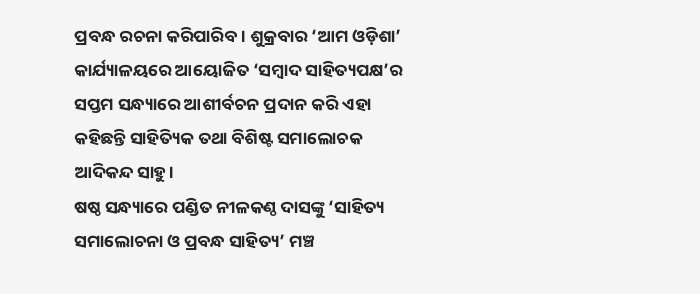ପ୍ରବନ୍ଧ ରଚନା କରିପାରିବ। ଶୁକ୍ରବାର ‘ଆମ ଓଡ଼ିଶା’ କାର୍ଯ୍ୟ‌ାଳୟରେ ଆୟୋଜିତ ‘ସମ୍ବାଦ ସାହିତ୍ୟପକ୍ଷ’ର ସପ୍ତମ ସନ୍ଧ୍ୟାରେ ଆଶୀର୍ବଚନ ପ୍ରଦାନ କରି ଏହା କହିଛନ୍ତି ସାହିତ୍ୟିକ ତଥା ବିଶିଷ୍ଟ ସମାଲୋଚକ ଆଦିକନ୍ଦ ସାହୁ।
ଷଷ୍ଠ ସନ୍ଧ୍ୟାରେ ପଣ୍ଡିତ ନୀଳକଣ୍ଠ ଦାସଙ୍କୁ ‘ସାହିତ୍ୟ ସମାଲୋଚନା ଓ ପ୍ରବନ୍ଧ ସାହିତ୍ୟ’ ମଞ୍ଚ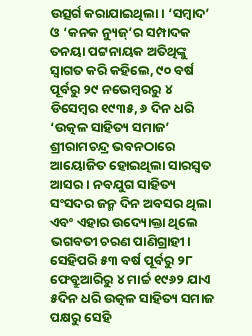ଉତ୍ସର୍ଗ କରାଯାଇଥିଲା। ‘ସମ୍ବାଦ’ ଓ ‘କନକ ନ୍ୟୁଜ୍‌’ର ସମ୍ପାଦକ ତନୟା ପଟ୍ଟନାୟକ ଅତିଥିଙ୍କୁ ସ୍ବାଗତ କରି କହିଲେ, ୯୦ ବର୍ଷ ପୂର୍ବରୁ ୨୯ ନଭେମ୍ବରରୁ ୪ ଡିସେମ୍ବର ୧୯୩୫, ୬ ଦିନ ଧରି ‘ଉତ୍କଳ ସାହିତ୍ୟ ସମାଜ’ ଶ୍ରୀରାମଚନ୍ଦ୍ର ଭବନଠାରେ ଆୟୋଜିତ ହୋଇଥିଲା ସାରସ୍ବତ ଆସର। ନବଯୁଗ ସାହିତ୍ୟ ସଂସଦର ଜନ୍ମ ଦିନ ଅବସର ଥିଲା ଏବଂ ଏହାର ଉଦ୍ୟୋକ୍ତା ଥିଲେ ଭଗବତୀ ଚରଣ ପାଣିଗ୍ରାହୀ। ସେହିପରି ୫୩ ବର୍ଷ ପୂର୍ବରୁ ୨୮ ଫେବ୍ରୁଆରିରୁ ୪ ମାର୍ଚ୍ଚ ୧୯୬୨ ଯାଏ ୫ଦିନ ଧରି ଉତ୍କଳ ସାହିତ୍ୟ ସମାଜ ପକ୍ଷରୁ ସେହି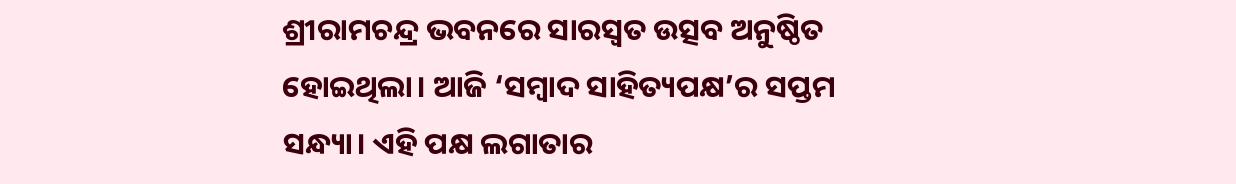ଶ୍ରୀରାମଚନ୍ଦ୍ର ଭବନରେ ସାରସ୍ବତ ଉତ୍ସବ ଅନୁଷ୍ଠିତ ହୋଇଥିଲା। ଆଜି ‘ସମ୍ବାଦ ସାହିତ୍ୟପକ୍ଷ’ର ସପ୍ତମ ସନ୍ଧ୍ୟା। ଏହି ପକ୍ଷ ଲଗାତାର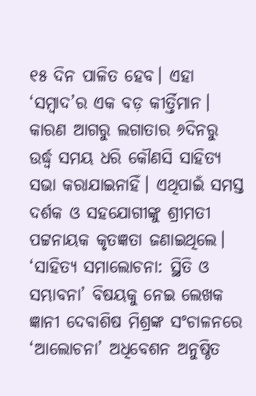୧୫ ଦିନ ପାଳିତ ହେବ। ଏହା ‘ସମ୍ବାଦ’ର ଏକ ବଡ଼ କୀର୍ତ୍ତିମାନ। କାରଣ ଆଗରୁ ଲଗାତାର ୬ଦିନରୁ ଉର୍ଦ୍ଧ୍ବ ସମୟ ଧରି କୌଣସି ସାହିତ୍ୟ ସଭା କରାଯାଇନାହିଁ। ଏଥିପାଇଁ ସମସ୍ତ ଦର୍ଶକ ଓ ସହଯୋଗୀଙ୍କୁ ଶ୍ରୀମତୀ ପଟ୍ଟନାୟକ କୃତଜ୍ଞତା ଜଣାଇଥିଲେ।
‘ସାହିତ୍ୟ ସମାଲୋଚନା: ସ୍ଥିତି ଓ ସମ୍ଭାବନା’ ବିଷୟକୁ ନେଇ ଲେଖକ ଜ୍ଞାନୀ ଦେବାଶିଷ ମିଶ୍ରଙ୍କ ସଂଚାଳନରେ ‘ଆଲୋଚନା’ ଅଧିବେଶନ ଅନୁଷ୍ଠିତ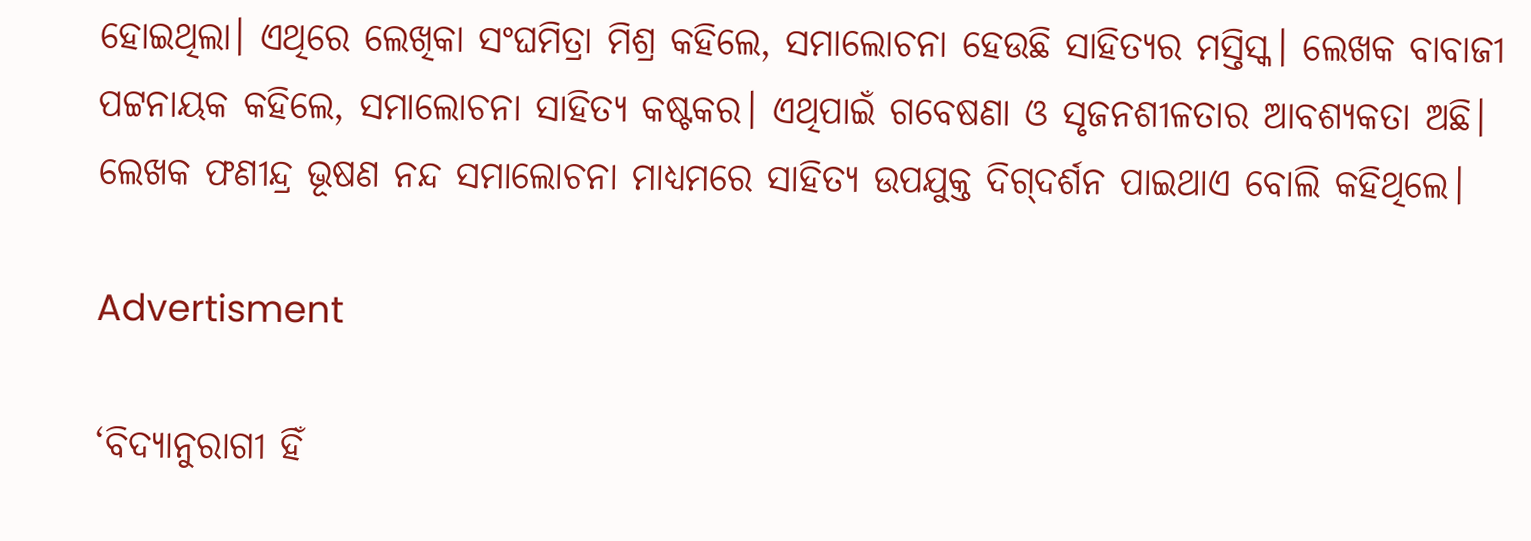ହୋଇଥିଲା। ଏଥିରେ ‌ଲେଖିକା ସଂଘମିତ୍ରା ମିଶ୍ର କହିଲେ, ସମାଲୋଚନା ହେଉଛି ସାହିତ୍ୟର ମସ୍ତିସ୍କ। ଲେଖକ ବାବାଜୀ ପଟ୍ଟନାୟକ କହିଲେ, ସମାଲୋଚନା ସାହିତ୍ୟ କଷ୍ଟକର। ଏଥିପାଇଁ ଗବେଷଣା ଓ ସୃଜନଶୀଳତାର ଆବଶ୍ୟକତା ଅଛି।  ଲେଖକ ଫଣୀନ୍ଦ୍ର ଭୂଷଣ ନନ୍ଦ ସମାଲୋଚନା ମାଧ୍ୟମରେ ସାହିତ୍ୟ ଉପଯୁକ୍ତ ଦିଗ୍‌ଦର୍ଶନ ପାଇଥାଏ ବୋଲି କହିଥିଲେ।

Advertisment

‘ବିଦ୍ୟାନୁରାଗୀ ହିଁ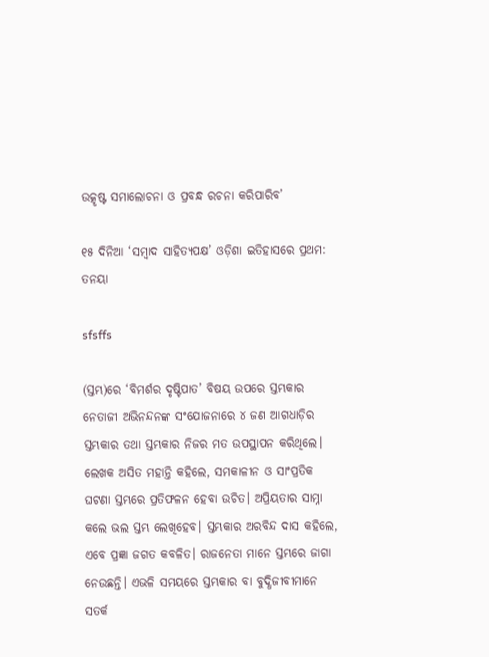ଉତ୍କୃଷ୍ଟ ସମାଲୋଚନା ଓ ପ୍ରବନ୍ଧ ରଚନା କରିପାରିବ’

୧୫ ଦିନିଆ ‘ସମ୍ବାଦ ସାହିତ୍ୟପକ୍ଷ’ ଓଡ଼ିଶା ଇତିହାସରେ ପ୍ରଥମ: ତନୟା‌

sfsffs

(ସ୍ତମ୍ଭ)ରେ ‘ବିମର୍ଶର ଦୃଷ୍ଟିପାତ’ ବିଷୟ ଉପରେ ସ୍ତମ୍ଭକାର ନେତାଜୀ ଅଭିନନ୍ଦନଙ୍କ ସଂଯୋଜନାରେ ୪ ଜଣ ଆଗଧାଡ଼ିର ସ୍ତମ୍ଭକାର ତଥା ସ୍ତମ୍ଭକାର ନିଜର ମତ ଉପସ୍ଥାପନ କରିଥିଲେ। ଲେଖକ ଅସିତ ମହାନ୍ତି କହିଲେ, ସମକାଳୀନ ଓ ସାଂପ୍ରତିକ ଘଟଣା ସ୍ତମ୍ଭରେ ପ୍ରତିଫଳନ ହେବା ଉଚିତ। ଅପ୍ରିୟତାର ସାମ୍ନା କଲେ ଭଲ ସ୍ତମ୍ଭ ଲେଖିହେବ। ସ୍ତମ୍ଭକାର ଅରବିନ୍ଦ ଦାସ କହିଲେ, ଏବେ ପ୍ରଜ୍ଞ‌ା ଜଗତ କବଳିତ। ରାଜନେତା ମାନେ ସ୍ତମ୍ଭରେ ଜାଗା ନେଉଛନ୍ତି। ଏଭଳି ସମୟରେ ସ୍ତମ୍ଭକାର ବା ବୁଦ୍ଧିଜୀବୀମାନେ ସତର୍କ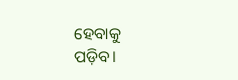ହେବାକୁ  ପଡ଼ିବ।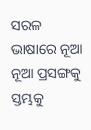ସରଳ ଭାଷାରେ ନୂଆ ନୂଆ ପ୍ରସଙ୍ଗକୁ ସ୍ତମ୍ଭକୁ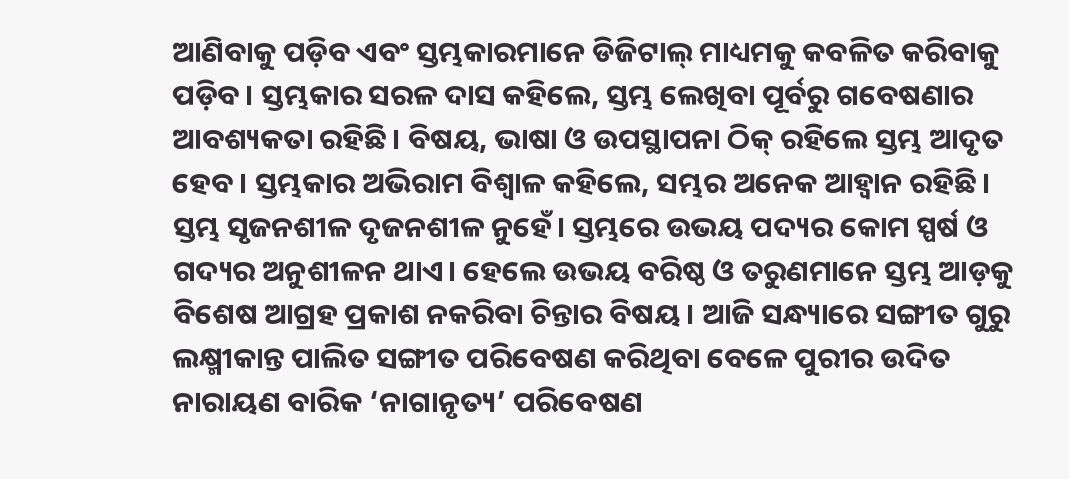ଆଣିବାକୁ ପଡ଼ିବ ଏବଂ ସ୍ତମ୍ଭକାରମାନେ ଡିଜିଟାଲ୍‌ ମାଧ୍ୟମକୁ କବଳିତ କରିବାକୁ ପଡ଼ିବ। ସ୍ତମ୍ଭକାର ସରଳ ଦାସ କହିଲେ, ସ୍ତମ୍ଭ ଲେଖିବା ପୂର୍ବରୁ ଗବେଷଣାର ଆବଶ୍ୟକତା ରହିଛି। ବିଷୟ, ଭାଷା ଓ ଉପସ୍ଥାପନା ଠିକ୍‌ ରହିଲେ ସ୍ତମ୍ଭ ଆଦୃତ ହେବ। ସ୍ତମ୍ଭକାର ଅଭିରାମ ବିଶ୍ବାଳ କହିଲେ, ସମ୍ଭର ଅନେକ ଆହ୍ବାନ ରହିଛି। ସ୍ତମ୍ଭ ସୃଜନଶୀଳ ଦୃଜନଶୀଳ ନୁହେଁ। ସ୍ତମ୍ଭରେ ଉଭୟ ପଦ୍ୟର କୋମ ସ୍ପର୍ଷ ଓ ଗଦ୍ୟର ଅନୁଶୀଳନ ଥାଏ। ହେଲେ ଉଭୟ ବରିଷ୍ଠ ଓ ତରୁଣମାନେ ସ୍ତମ୍ଭ ଆଡ଼କୁ ବିଶେଷ ଆଗ୍ରହ ପ୍ରକାଶ ନକରିବା ଚିନ୍ତାର ବିଷୟ। ଆଜି ସନ୍ଧ୍ୟାରେ ସଙ୍ଗୀତ ଗୁରୁ ଲକ୍ଷ୍ମୀକାନ୍ତ ପାଲିତ ସଙ୍ଗୀତ ପରିବେଷଣ କରିଥିବା ବେଳେ ପୁରୀର ଉଦିତ ନାରାୟଣ ବାରିକ ‘ନାଗାନୃତ୍ୟ’ ପରିବେଷଣ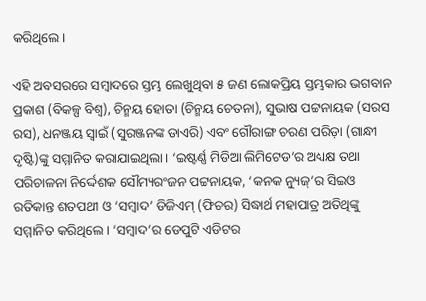କରିଥିଲେ।

ଏହି ଅବସରରେ ସମ୍ବାଦରେ ସ୍ତମ୍ଭ ଲେଖୁଥିବା ୫ ଜଣ ଲୋକପ୍ରିୟ ସ୍ତମ୍ଭକାର ଭଗବାନ ପ୍ରକାଶ (ବିକଳ୍ପ ବିଶ୍ବ), ଚିନ୍ମୟ ହୋତା (ଚିନ୍ମୟ ଚେତନା), ସୁଭାଷ ପଟ୍ଟନାୟକ (ସରସ ରସ), ଧନଞ୍ଜୟ ସ୍ବାଇଁ (ସୁରଞ୍ଜନଙ୍କ ଡାଏରି) ଏବଂ ଗୌରାଙ୍ଗ ଚରଣ ପରିଡ଼ା (ଗାନ୍ଧୀ ଦୃଷ୍ଟି)ଙ୍କୁ ସମ୍ମାନିତ କରାଯାଇଥିଲା। ‘ଇଷ୍ଟର୍ଣ୍ଣ ମିଡିଆ ଲିମିଟେଡ’ର ଅଧ୍ୟକ୍ଷ ତଥା ପରିଚାଳନା ନିର୍ଦ୍ଦେଶକ ସୌମ୍ୟରଂଜନ ପଟ୍ଟନାୟକ, ‘କନକ ନ୍ୟୁଜ୍‌’ର ସିଇଓ ରତିକାନ୍ତ ଶତପଥୀ ଓ ‘ସମ୍ବାଦ’ ଡିଜିଏମ୍‌ (ଫିଚର) ସିଦ୍ଧାର୍ଥ ମହାପାତ୍ର ଅତିଥିଙ୍କୁ ସମ୍ମାନିତ କରିଥିଲେ। ‘ସମ୍ବାଦ’ର ଡେପୁଟି ଏଡିଟର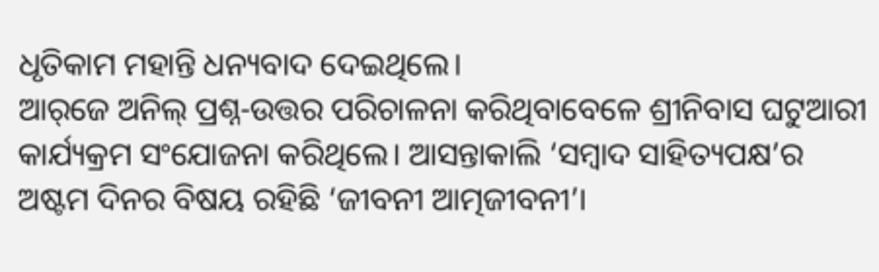ଧୃତିକାମ ମହାନ୍ତି ଧନ୍ୟବାଦ ଦେଇଥିଲେ।
ଆର୍‌ଜେ ଅନିଲ୍‌ ପ୍ର‌ଶ୍ନ-ଉତ୍ତର ପରିଚାଳନା କରିଥିବାବେଳେ ଶ୍ରୀନିବାସ ଘଟୁଆରୀ କାର୍ଯ୍ୟକ୍ରମ ସଂଯୋଜନା କରିଥିଲେ। ଆସନ୍ତାକାଲି ‘ସମ୍ବାଦ ସାହିତ୍ୟପକ୍ଷ’ର ଅଷ୍ଟମ ଦିନର ବିଷୟ ରହିଛି ‘ଜୀବନୀ ଆତ୍ମଜୀବନୀ’।